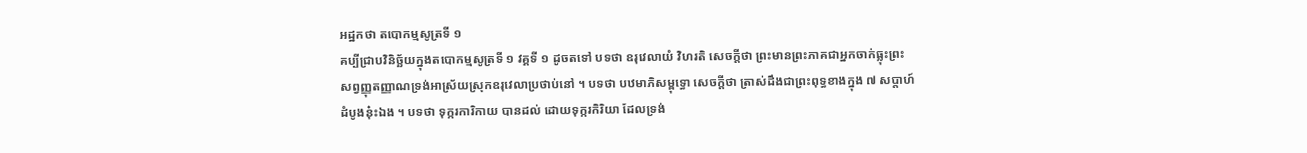អដ្ឋកថា តបោកម្មសូត្រទី ១
គប្បីជ្រាបវិនិច្ឆ័យក្នុងតបោកម្មសូត្រទី ១ វគ្គទី ១ ដូចតទៅ បទថា ឧរុវេលាយំ វិហរតិ សេចក្តីថា ព្រះមានព្រះភាគជាអ្នកចាក់ធ្លុះព្រះ សព្វញ្ញុតញ្ញាណទ្រង់អាស្រ័យស្រុកឧរុវេលាប្រថាប់នៅ ។ បទថា បឋមាភិសម្ពុទ្ធោ សេចក្តីថា ត្រាស់ដឹងជាព្រះពុទ្ធខាងក្នុង ៧ សប្តាហ៍ដំបូងនុ៎ះឯង ។ បទថា ទុក្ករការិកាយ បានដល់ ដោយទុក្ករកិរិយា ដែលទ្រង់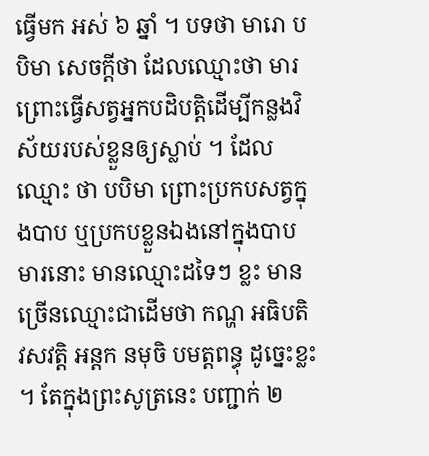ធ្វើមក អស់ ៦ ឆ្នាំ ។ បទថា មារោ បបិមា សេចក្តីថា ដែលឈ្មោះថា មារ ព្រោះធ្វើសត្វអ្នកបដិបត្តិដើម្បីកន្លងវិស័យរបស់ខ្លួនឲ្យស្លាប់ ។ ដែលឈ្មោះ ថា បបិមា ព្រោះប្រកបសត្វក្នុងបាប ឬប្រកបខ្លួនឯងនៅក្នុងបាប មារនោះ មានឈ្មោះដទៃៗ ខ្លះ មានច្រើនឈ្មោះជាដើមថា កណ្ហ អធិបតិ វសវត្តិ អន្តក នមុចិ បមត្តពន្ធុ ដូច្នេះខ្លះ ។ តែក្នុងព្រះសូត្រនេះ បញ្ជាក់ ២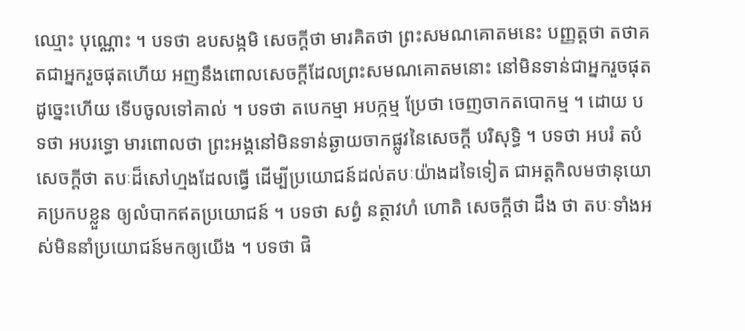ឈ្មោះ បុណ្ណោះ ។ បទថា ឧបសង្កមិ សេចក្តីថា មារគិតថា ព្រះសមណគោតមនេះ បញ្ញត្តថា តថាគតជាអ្នករួចផុតហើយ អញនឹងពោលសេចក្តីដែលព្រះសមណគោតមនោះ នៅមិនទាន់ជាអ្នករួចផុត ដូច្នេះហើយ ទើបចូលទៅគាល់ ។ បទថា តបេកម្មា អបក្កម្ម ប្រែថា ចេញចាកតបោកម្ម ។ ដោយ បទថា អបរទ្ធោ មារពោលថា ព្រះអង្គនៅមិនទាន់ឆ្ងាយចាកផ្លូវនៃសេចក្តី បរិសុទ្ធិ ។ បទថា អបរំ តបំ សេចក្តីថា តបៈដ៏សៅហ្មងដែលធ្វើ ដើម្បីប្រយោជន៍ដល់តបៈយ៉ាងដទៃទៀត ជាអត្តកិលមថានុយោគប្រកបខ្លួន ឲ្យលំបាកឥតប្រយោជន៍ ។ បទថា សព្វំ នត្ថាវហំ ហោតិ សេចក្តីថា ដឹង ថា តបៈទាំងអស់មិននាំប្រយោជន៍មកឲ្យយើង ។ បទថា ផិ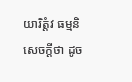យារិត្តំវ ធម្មនិ សេចក្តីថា ដូច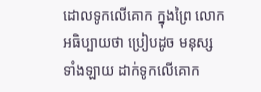ដោលទូកលើគោក ក្នុងព្រៃ លោកអធិប្បាយថា ប្រៀបដូច មនុស្សទាំងឡាយ ដាក់ទូកលើគោក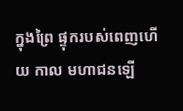ក្នុងព្រៃ ផ្ទុករបស់ពេញហើយ កាល មហាជនឡើ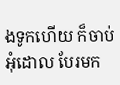ងទូកហើយ ក៏ចាប់អុំដោល បែរមក